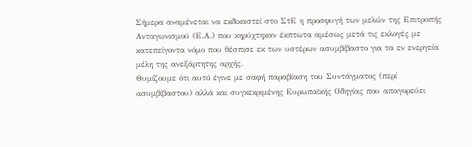Σήμερα αναμένεται να εκδικαστεί στο ΣτΕ η προσφυγή των μελών της Επιτροπής Ανταγωνισμού (Ε.Α.) που κηρύχτηκαν έκπτωτα αμέσως μετά τις εκλογές με κατεπείγοντα νόμο που θέσπισε εκ των υστέρων ασυμβίβαστο για τα εν ενεργεία μέλη της ανεξάρτητης αρχής.
Θυμίζουμε ότι αυτό έγινε με σαφή παραβίαση του Συντάγματος (περί ασυμβίβαστου) αλλά και συγκεκριμένης Ευρωπαϊκής Οδηγίας που απαγορεύει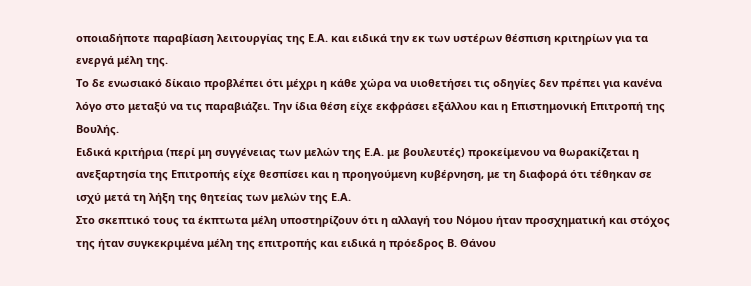οποιαδήποτε παραβίαση λειτουργίας της Ε.Α. και ειδικά την εκ των υστέρων θέσπιση κριτηρίων για τα ενεργά μέλη της.
Το δε ενωσιακό δίκαιο προβλέπει ότι μέχρι η κάθε χώρα να υιοθετήσει τις οδηγίες δεν πρέπει για κανένα λόγο στο μεταξύ να τις παραβιάζει. Την ίδια θέση είχε εκφράσει εξάλλου και η Επιστημονική Επιτροπή της Βουλής.
Ειδικά κριτήρια (περί μη συγγένειας των μελών της Ε.Α. με βουλευτές) προκείμενου να θωρακίζεται η ανεξαρτησία της Επιτροπής είχε θεσπίσει και η προηγούμενη κυβέρνηση, με τη διαφορά ότι τέθηκαν σε ισχύ μετά τη λήξη της θητείας των μελών της Ε.Α.
Στο σκεπτικό τους τα έκπτωτα μέλη υποστηρίζουν ότι η αλλαγή του Νόμου ήταν προσχηματική και στόχος της ήταν συγκεκριμένα μέλη της επιτροπής και ειδικά η πρόεδρος Β. Θάνου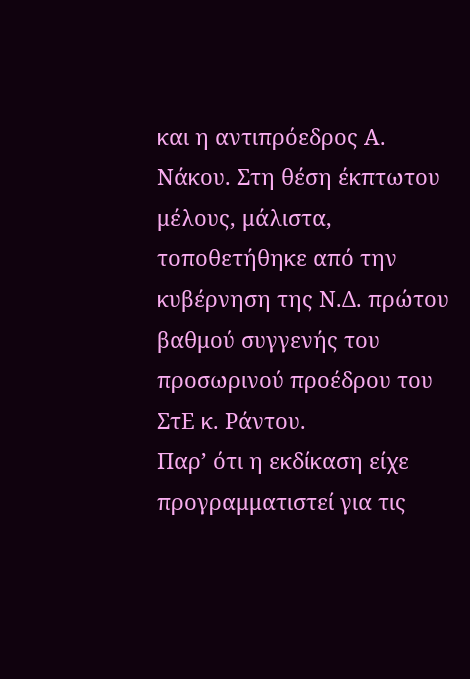και η αντιπρόεδρος Α. Νάκου. Στη θέση έκπτωτου μέλους, μάλιστα, τοποθετήθηκε από την κυβέρνηση της Ν.Δ. πρώτου βαθμού συγγενής του προσωρινού προέδρου του ΣτΕ κ. Ράντου.
Παρ’ ότι η εκδίκαση είχε προγραμματιστεί για τις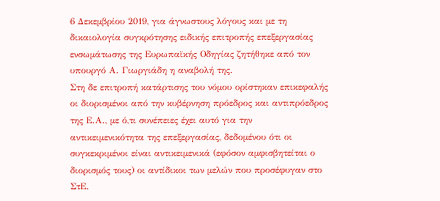6 Δεκεμβρίου 2019, για άγνωστους λόγους και με τη δικαιολογία συγκρότησης ειδικής επιτροπής επεξεργασίας ενσωμάτωσης της Ευρωπαϊκής Οδηγίας ζητήθηκε από τον υπουργό Α. Γιωργιάδη η αναβολή της.
Στη δε επιτροπή κατάρτισης του νόμου ορίστηκαν επικεφαλής οι διορισμένοι από την κυβέρνηση πρόεδρος και αντιπρόεδρος της Ε.Α., με ό,τι συνέπειες έχει αυτό για την αντικειμενικότητα της επεξεργασίας, δεδομένου ότι οι συγκεκριμένοι είναι αντικειμενικά (εφόσον αμφισβητείται ο διορισμός τους) οι αντίδικοι των μελών που προσέφυγαν στο ΣτΕ.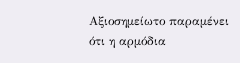Αξιοσημείωτο παραμένει ότι η αρμόδια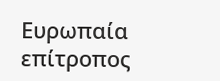Ευρωπαία επίτροπος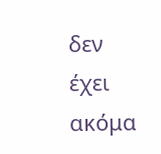δεν έχει ακόμα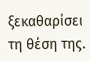ξεκαθαρίσει τη θέση της.